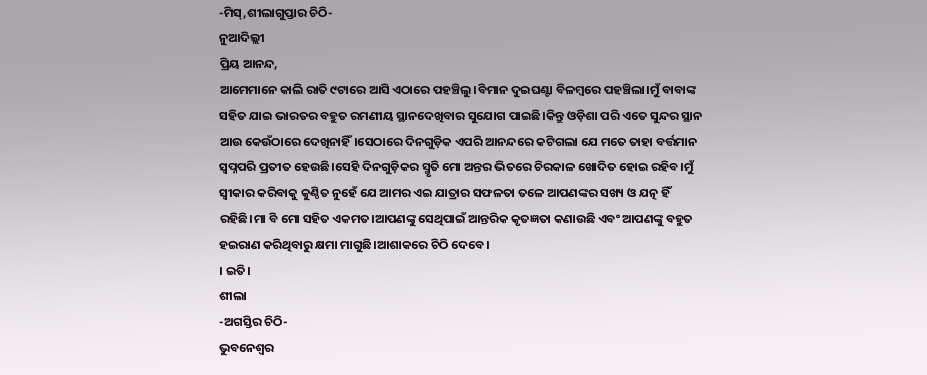-ମିସ୍,ଶୀଲାଗୁପ୍ତାର ଚିଠି-
ନୁଆଦିଲ୍ଲୀ
ପ୍ରିୟ ଆନନ୍ଦ,
ଆମେମାନେ କାଲି ରାତି ୯ଟାରେ ଆସି ଏଠାରେ ପହଞ୍ଚିଲୁ।ବିମାନ ଦୁଇଘଣ୍ଟା ବିଳମ୍ବରେ ପହଞ୍ଚିଲା।ମୁଁ ବାବାଙ୍କ ସହିତ ଯାଇ ଭାରତର ବହୁତ ରମଣୀୟ ସ୍ଥାନଦେଖିବାର ସୁଯୋଗ ପାଇଛି।କିନ୍ତୁ ଓଡ଼ିଶା ପରି ଏତେ ସୁନ୍ଦର ସ୍ଥାନ ଆଉ କେଉଁଠାରେ ଦେଖିନାହିଁ।ସେଠାରେ ଦିନଗୁଡ଼ିକ ଏପରି ଆନନ୍ଦରେ କଟିଗଲା ଯେ ମତେ ତାହା ବର୍ତ୍ତମାନ ସ୍ବପ୍ନପରି ପ୍ରତୀତ ହେଉଛି।ସେହି ଦିନଗୁଡ଼ିକର ସ୍ମୃତି ମୋ ଅନ୍ତର ଭିତରେ ଚିରକାଳ ଖୋଦିତ ହୋଇ ରହିବ।ମୁଁ ସ୍ବୀକାର କରିବାକୁ କୁଣ୍ଠିତ ନୁହେଁ ଯେ ଆମର ଏଇ ଯାତ୍ରାର ସଫଳତା ତଳେ ଆପଣଙ୍କର ସଖ୍ୟ ଓ ଯତ୍ନ ହିଁ ରହିଛି।ମା ବି ମୋ ସହିତ ଏକମତ।ଆପଣଙ୍କୁ ସେଥିପାଇଁ ଆନ୍ତରିକ କୃତଜ୍ଞତା କଣାଉଛି ଏବଂ ଆପଣଙ୍କୁ ବହୁତ ହଇରାଣ କରିଥିବାରୁ କ୍ଷମା ମାଗୁଛି।ଆଶାକରେ ଚିଠି ଦେବେ।
। ଇତି।
ଶୀଲା
-ଅଗସ୍ତିର ଚିଠି-
ଭୁବନେଶ୍ବର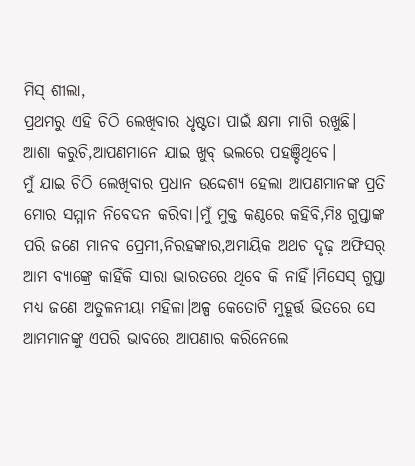ମିସ୍ ଶୀଲା,
ପ୍ରଥମରୁ ଏହି ଚିଠି ଲେଖିବାର ଧୃଷ୍ଟତା ପାଇଁ କ୍ଷମା ମାଗି ରଖୁଛି।
ଆଶା କରୁଚି,ଆପଣମାନେ ଯାଇ ଖୁବ୍ ଭଲରେ ପହଞ୍ଚିଥିବେ।
ମୁଁ ଯାଇ ଚିଠି ଲେଖିବାର ପ୍ରଧାନ ଉଦ୍ଦେଶ୍ୟ ହେଲା ଆପଣମାନଙ୍କ ପ୍ରତି ମୋର ସମ୍ମାନ ନିବେଦନ କରିବା।ମୁଁ ମୁକ୍ତ କଣ୍ଠରେ କହିବି,ମିଃ ଗୁପ୍ତାଙ୍କ ପରି ଜଣେ ମାନବ ପ୍ରେମୀ,ନିରହଙ୍କାର,ଅମାୟିକ ଅଥଚ ଦୃଢ଼ ଅଫିସର୍ ଆମ ବ୍ୟାଙ୍କ୍ରେ କାହିଁକି ସାରା ଭାରତରେ ଥିବେ କି ନାହିଁ।ମିସେସ୍ ଗୁପ୍ତା ମଧ୍ୟ ଜଣେ ଅତୁଳନୀୟା ମହିଳା।ଅଳ୍ପ କେତୋଟି ମୁହୂର୍ତ୍ତ ଭିତରେ ସେ ଆମମାନଙ୍କୁ ଏପରି ଭାବରେ ଆପଣାର କରିନେଲେ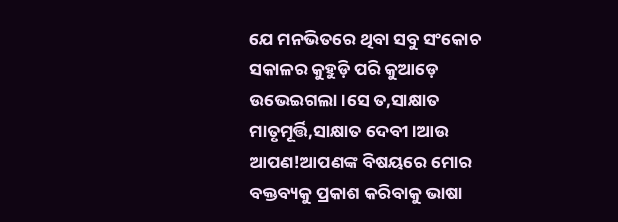ଯେ ମନଭିତରେ ଥିବା ସବୁ ସଂକୋଚ ସକାଳର କୁହୁଡ଼ି ପରି କୁଆଡ଼େ ଉଭେଇଗଲା।ସେ ତ,ସାକ୍ଷାତ ମାତୃମୂର୍ତ୍ତି,ସାକ୍ଷାତ ଦେବୀ।ଆଉ ଆପଣ!ଆପଣଙ୍କ ବିଷୟରେ ମୋର ବକ୍ତବ୍ୟକୁ ପ୍ରକାଶ କରିବାକୁ ଭାଷା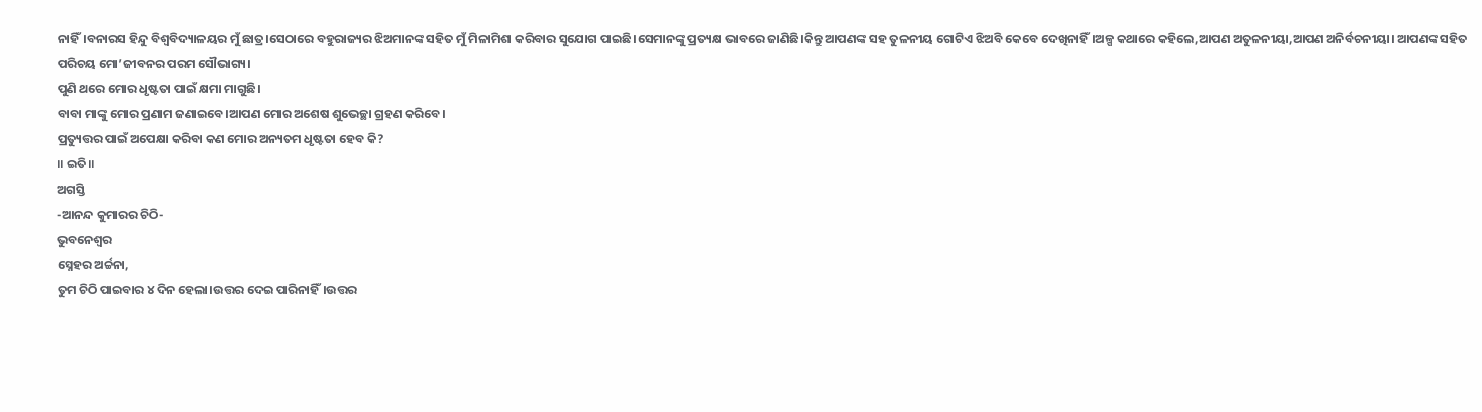ନାହିଁ।ବନାରସ ହିନ୍ଦୁ ବିଶ୍ବବିଦ୍ୟାଳୟର ମୁଁ ଛାତ୍ର।ସେଠାରେ ବହୁରାଜ୍ୟର ଝିଅମାନଙ୍କ ସହିତ ମୁଁ ମିଳାମିଶା କରିବାର ସୁଯୋଗ ପାଇଛି।ସେମାନଙ୍କୁ ପ୍ରତ୍ୟକ୍ଷ ଭାବରେ ଜାଣିଛି।କିନ୍ତୁ ଆପଣଙ୍କ ସହ ତୁଳନୀୟ ଗୋଟିଏ ଝିଅବି କେବେ ଦେଖିନାହିଁ।ଅଳ୍ପ କଥାରେ କହିଲେ,ଆପଣ ଅତୁଳନୀୟା,ଆପଣ ଅନିର୍ବଚନୀୟା। ଆପଣଙ୍କ ସହିତ ପରିଚୟ ମୋ’ଜୀବନର ପରମ ସୌଭାଗ୍ୟ।
ପୁଣି ଥରେ ମୋର ଧୃଷ୍ଟତା ପାଇଁ କ୍ଷମା ମାଗୁଛି।
ବାବା ମାଙ୍କୁ ମୋର ପ୍ରଣାମ ଜଣାଇବେ।ଆପଣ ମୋର ଅଶେଷ ଶୁଭେଚ୍ଛା ଗ୍ରହଣ କରିବେ।
ପ୍ରତ୍ୟୁତ୍ତର ପାଇଁ ଅପେକ୍ଷା କରିବା କଣ ମୋର ଅନ୍ୟତମ ଧୃଷ୍ଟତା ହେବ କି?
॥ ଇତି॥
ଅଗସ୍ତି
-ଆନନ୍ଦ କୁମାରର ଚିଠି-
ଭୁବନେଶ୍ବର
ସ୍ନେହର ଅର୍ଚ୍ଚନା,
ତୁମ ଚିଠି ପାଇବାର ୪ ଦିନ ହେଲା।ଉତ୍ତର ଦେଇ ପାରିନାହିଁ।ଉତ୍ତର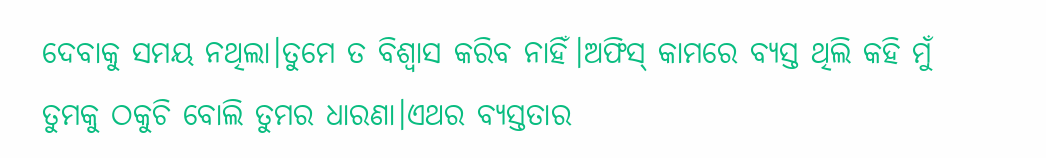ଦେବାକୁ ସମୟ ନଥିଲା।ତୁମେ ତ ବିଶ୍ବାସ କରିବ ନାହିଁ।ଅଫିସ୍ କାମରେ ବ୍ୟସ୍ତ ଥିଲି କହି ମୁଁ ତୁମକୁ ଠକୁଚି ବୋଲି ତୁମର ଧାରଣା।ଏଥର ବ୍ୟସ୍ତତାର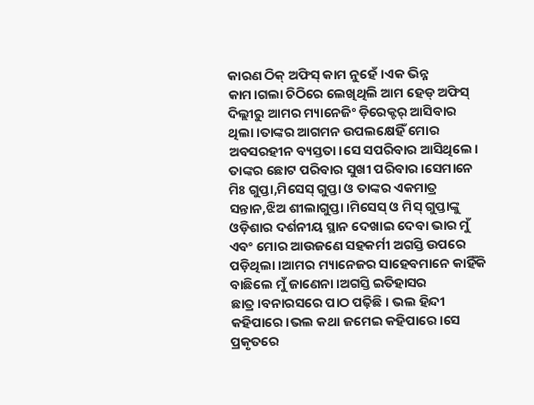କାରଣ ଠିକ୍ ଅଫିସ୍ କାମ ନୁହେଁ।ଏକ ଭିନ୍ନ କାମ।ଗଲା ଚିଠିରେ ଲେଖିଥିଲି ଆମ ହେଡ୍ ଅଫିସ୍ ଦିଲ୍ଲୀରୁ ଆମର ମ୍ୟାନେଜିଂ ଡ଼ିରେକ୍ଟର୍ ଆସିବାର ଥିଲା।ତାଙ୍କର ଆଗମନ ଉପଲକ୍ଷେହିଁ ମୋର ଅବସରହୀନ ବ୍ୟସ୍ତତା।ସେ ସପରିବାର ଆସିଥିଲେ। ତାଙ୍କର ଛୋଟ ପରିବାର ସୁଖୀ ପରିବାର।ସେମାନେ ମିଃ ଗୁପ୍ତା,ମିସେସ୍ ଗୁପ୍ତା ଓ ତାଙ୍କର ଏକମାତ୍ର ସନ୍ତାନ,ଝିଅ ଶୀଲାଗୁପ୍ତା।ମିସେସ୍ ଓ ମିସ୍ ଗୁପ୍ତାଙ୍କୁ ଓଡ଼ିଶାର ଦର୍ଶନୀୟ ସ୍ଥାନ ଦେଖାଇ ଦେବା ଭାର ମୁଁ ଏବଂ ମୋର ଆଉଜଣେ ସହକର୍ମୀ ଅଗସ୍ତି ଉପରେ ପଡ଼ିଥିଲା।ଆମର ମ୍ୟାନେଜର ସାହେବମାନେ କାହିଁକି ବାଛିଲେ ମୁଁ ଜାଣେନା।ଅଗସ୍ତି ଇତିହାସର ଛାତ୍ର।ବନାରସରେ ପାଠ ପଢ଼ିଛି। ଭଲ ହିନ୍ଦୀ କହିପାରେ।ଭଲ କଥା ଜମେଇ କହିପାରେ।ସେ ପ୍ରକୃତରେ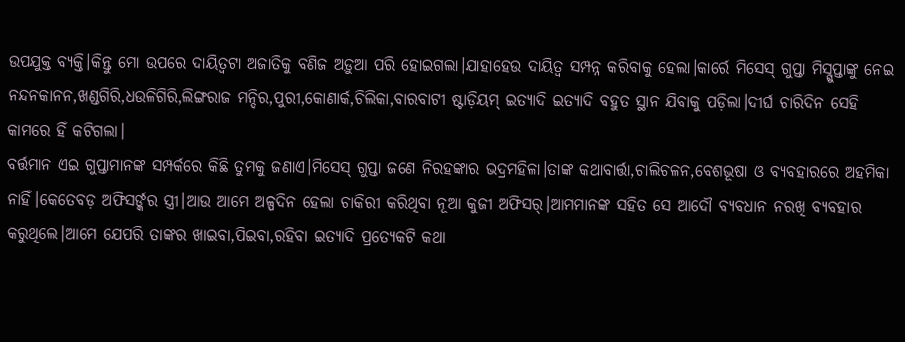ଉପଯୁକ୍ତ ବ୍ୟକ୍ତି।କିନ୍ତୁ ମୋ ଉପରେ ଦାୟିତ୍ବଟା ଅଜାତିକୁ ବଣିଜ ଅଡ଼ୁଆ ପରି ହୋଇଗଲା।ଯାହାହେଉ ଦାୟିତ୍ବ ସମ୍ପନ୍ନ କରିବାକୁ ହେଲା।କାର୍ରେ ମିସେସ୍ ଗୁପ୍ତା ମିସ୍ଗୁପ୍ତାଙ୍କୁ ନେଇ ନନ୍ଦନକାନନ,ଖଣ୍ଡଗିରି,ଧଉଳିଗିରି,ଲିଙ୍ଗରାଜ ମନ୍ଦିର,ପୁରୀ,କୋଣାର୍କ,ଚିଲିକା,ବାରବାଟୀ ଷ୍ଟାଡ଼ିୟମ୍ ଇତ୍ୟାଦି ଇତ୍ୟାଦି ବହୁତ ସ୍ଥାନ ଯିବାକୁ ପଡ଼ିଲା।ଦୀର୍ଘ ଚାରିଦିନ ସେହି କାମରେ ହିଁ କଟିଗଲା।
ବର୍ତ୍ତମାନ ଏଇ ଗୁପ୍ତାମାନଙ୍କ ସମ୍ପର୍କରେ କିଛି ତୁମକୁ ଜଣାଏ।ମିସେସ୍ ଗୁପ୍ତା ଜଣେ ନିରହଙ୍କାର ଭଦ୍ରମହିଳା।ତାଙ୍କ କଥାବାର୍ତ୍ତା,ଚାଲିଚଳନ,ବେଶଭୂଷା ଓ ବ୍ୟବହାରରେ ଅହମିକା ନାହିଁ।କେତେବଡ଼ ଅଫିସର୍ଙ୍କର ସ୍ତ୍ରୀ।ଆଉ ଆମେ ଅଳ୍ପଦିନ ହେଲା ଚାକିରୀ କରିଥିବା ନୂଆ କୁଜୀ ଅଫିସର୍।ଆମମାନଙ୍କ ସହିତ ସେ ଆଦୌ ବ୍ୟବଧାନ ନରଖି ବ୍ୟବହାର କରୁଥିଲେ।ଆମେ ଯେପରି ତାଙ୍କର ଖାଇବା,ପିଇବା,ରହିବା ଇତ୍ୟାଦି ପ୍ରତ୍ୟେକଟି କଥା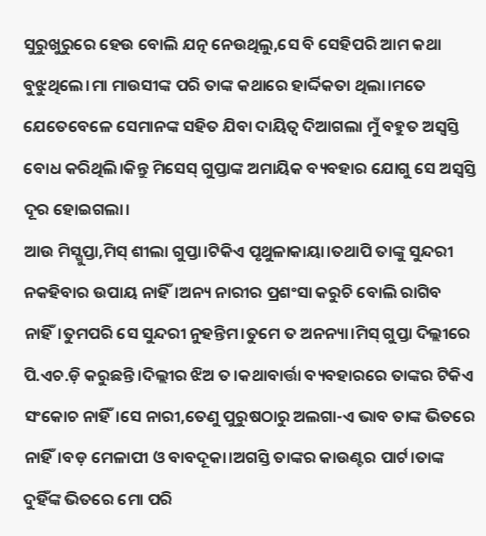ସୁରୁଖୁରୁରେ ହେଉ ବୋଲି ଯତ୍ନ ନେଉଥିଲୁ,ସେ ବି ସେହିପରି ଆମ କଥା ବୁଝୁଥିଲେ।ମା ମାଉସୀଙ୍କ ପରି ତାଙ୍କ କଥାରେ ହାର୍ଦ୍ଦିକତା ଥିଲା।ମତେ ଯେତେବେଳେ ସେମାନଙ୍କ ସହିତ ଯିବା ଦାୟିତ୍ବ ଦିଆଗଲା ମୁଁ ବହୁତ ଅସ୍ବସ୍ତି ବୋଧ କରିଥିଲି।କିନ୍ତୁ ମିସେସ୍ ଗୁପ୍ତାଙ୍କ ଅମାୟିକ ବ୍ୟବହାର ଯୋଗୁ ସେ ଅସ୍ବସ୍ତି ଦୂର ହୋଇଗଲା।
ଆଉ ମିସ୍ଗୁପ୍ତା,ମିସ୍ ଶୀଲା ଗୁପ୍ତା।ଟିକିଏ ପୃଥୁଳାକାୟା।ତଥାପି ତାଙ୍କୁ ସୁନ୍ଦରୀ ନକହିବାର ଉପାୟ ନାହିଁ।ଅନ୍ୟ ନାରୀର ପ୍ରଶଂସା କରୁଚି ବୋଲି ରାଗିବ ନାହିଁ।ତୁମପରି ସେ ସୁନ୍ଦରୀ ନୁହନ୍ତିମ।ତୁମେ ତ ଅନନ୍ୟା।ମିସ୍ ଗୁପ୍ତା ଦିଲ୍ଲୀରେ ପି.ଏଚ.ଡ଼ି କରୁଛନ୍ତି।ଦିଲ୍ଲୀର ଝିଅ ତ।କଥାବାର୍ତ୍ତା ବ୍ୟବହାରରେ ତାଙ୍କର ଟିକିଏ ସଂକୋଚ ନାହିଁ।ସେ ନାରୀ,ତେଣୁ ପୁରୁଷଠାରୁ ଅଲଗା-ଏ ଭାବ ତାଙ୍କ ଭିତରେ ନାହିଁ।ବଡ଼ ମେଳାପୀ ଓ ବାବଦୂକା।ଅଗସ୍ତି ତାଙ୍କର କାଉଣ୍ଟର ପାର୍ଟ।ତାଙ୍କ ଦୁହିଁଙ୍କ ଭିତରେ ମୋ ପରି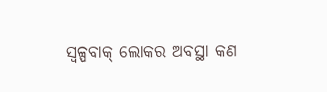ସ୍ବଳ୍ପବାକ୍ ଲୋକର ଅବସ୍ଥା କଣ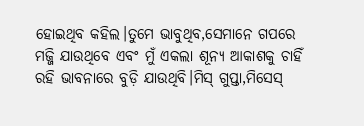ହୋଇଥିବ କହିଲ।ତୁମେ ଭାବୁଥିବ,ସେମାନେ ଗପରେ ମଜ୍ଜି ଯାଉଥିବେ ଏବଂ ମୁଁ ଏକଲା ଶୂନ୍ୟ ଆକାଶକୁ ଚାହିଁ ରହି ଭାବନାରେ ବୁଡ଼ି ଯାଉଥିବି।ମିସ୍ ଗୁପ୍ତା,ମିସେସ୍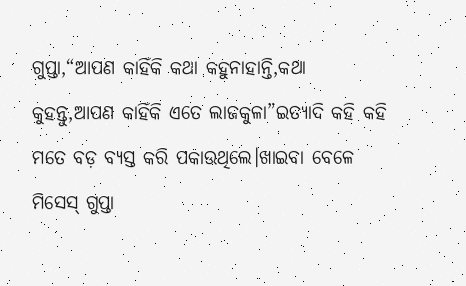ଗୁପ୍ତା,“ଆପଣ କାହିଁକି କଥା କହୁନାହାନ୍ତି,କଥା କୁହନ୍ତୁ,ଆପଣ କାହିଁକି ଏତେ ଲାଜକୁଳା”ଇତ୍ୟାଦି କହି କହି ମତେ ବଡ଼ ବ୍ୟସ୍ତ କରି ପକାଉଥିଲେ।ଖାଇବା ବେଳେ ମିସେସ୍ ଗୁପ୍ତା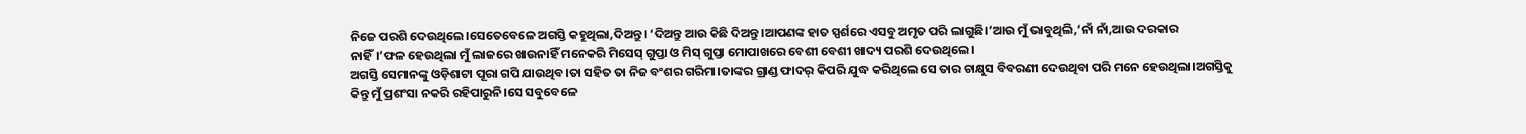ନିଜେ ପରଶି ଦେଉଥିଲେ।ସେତେବେଳେ ଅଗସ୍ତି କହୁଥିଲା,ଦିଅନ୍ତୁ। ‘ଦିଅନ୍ତୁ ଆଉ କିଛି ଦିଅନ୍ତୁ।ଆପଣଙ୍କ ହାତ ସ୍ପର୍ଶରେ ଏସବୁ ଅମୃତ ପରି ଲାଗୁଛି।’ଆଉ ମୁଁ ଭାବୁଥିଲି,‘ନାଁ ନାଁ,ଆଉ ଦରକାର ନାହିଁ।’ଫଳ ହେଉଥିଲା ମୁଁ ଲାଜରେ ଖାଉନାହିଁ ମନେକରି ମିସେସ୍ ଗୁପ୍ତା ଓ ମିସ୍ ଗୁପ୍ତା ମୋପାଖରେ ବେଶୀ ବେଶୀ ଖାଦ୍ୟ ପରଶି ଦେଉଥିଲେ।
ଅଗସ୍ତି ସେମାନଙ୍କୁ ଓଡ଼ିଶାଟା ପୂରା ଗପି ଯାଉଥିବ।ତା ସହିତ ତା ନିଜ ବଂଶର ଗରିମା।ତାଙ୍କର ଗ୍ରାଣ୍ଡ ଫାଦର୍ କିପରି ଯୁଦ୍ଧ କରିଥିଲେ ସେ ତାର ଚାକ୍ଷୁସ ବିବରଣୀ ଦେଉଥିବା ପରି ମନେ ହେଉଥିଲା।ଅଗସ୍ତିକୁ କିନ୍ତୁ ମୁଁ ପ୍ରଶଂସା ନକରି ରହିପାରୁନି।ସେ ସବୁବେଳେ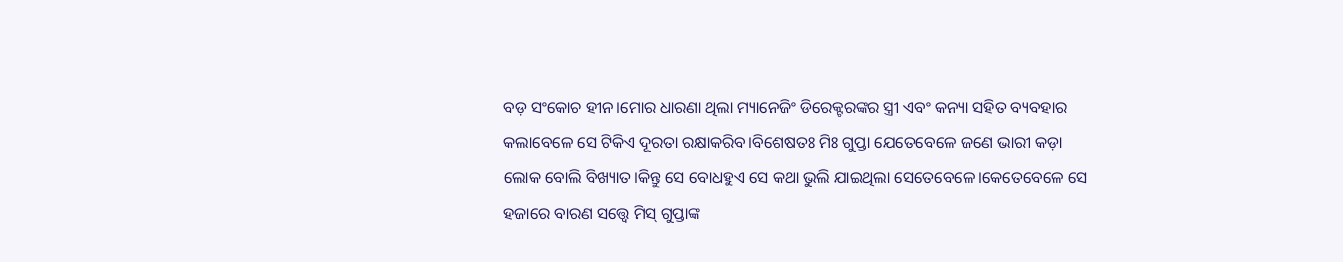ବଡ଼ ସଂକୋଚ ହୀନ।ମୋର ଧାରଣା ଥିଲା ମ୍ୟାନେଜିଂ ଡିରେକ୍ଟରଙ୍କର ସ୍ତ୍ରୀ ଏବଂ କନ୍ୟା ସହିତ ବ୍ୟବହାର କଲାବେଳେ ସେ ଟିକିଏ ଦୂରତା ରକ୍ଷାକରିବ।ବିଶେଷତଃ ମିଃ ଗୁପ୍ତା ଯେତେବେଳେ ଜଣେ ଭାରୀ କଡ଼ା ଲୋକ ବୋଲି ବିଖ୍ୟାତ।କିନ୍ତୁ ସେ ବୋଧହୁଏ ସେ କଥା ଭୁଲି ଯାଇଥିଲା ସେତେବେଳେ।କେତେବେଳେ ସେ ହଜାରେ ବାରଣ ସତ୍ତ୍ବେ ମିସ୍ ଗୁପ୍ତାଙ୍କ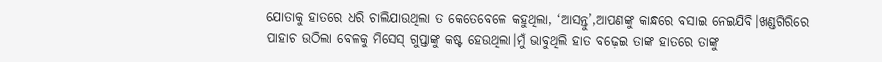ଯୋତାକୁ ହାତରେ ଧରି ଚାଲିଯାଉଥିଲା ତ କେତେବେଳେ କହୁଥିଲା, ‘ଆସନ୍ତୁ’,ଆପଣଙ୍କୁ କାନ୍ଧରେ ବସାଇ ନେଇଯିବି।ଖଣ୍ଡଗିରିରେ ପାହାଚ ଉଠିଲା ବେଳକୁ ମିସେସ୍ ଗୁପ୍ତାଙ୍କୁ କଷ୍ଟ ହେଉଥିଲା।ମୁଁ ଭାବୁଥିଲି ହାତ ବଢ଼େଇ ତାଙ୍କ ହାତରେ ତାଙ୍କୁ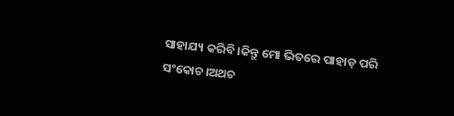ସାହାଯ୍ୟ କରିବି।କିନ୍ତୁ ମୋ ଭିତରେ ପାହାଡ଼ ପରି ସଂକୋଚ।ଅଥଚ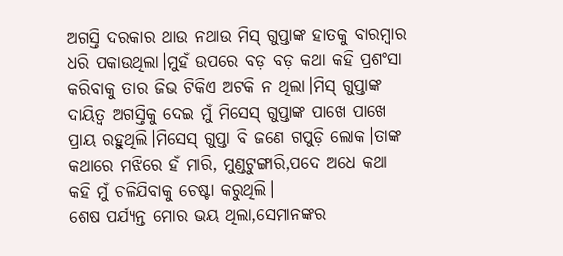ଅଗସ୍ତି ଦରକାର ଥାଉ ନଥାଉ ମିସ୍ ଗୁପ୍ତାଙ୍କ ହାତକୁ ବାରମ୍ବାର ଧରି ପକାଉଥିଲା।ମୁହଁ ଉପରେ ବଡ଼ ବଡ଼ କଥା କହି ପ୍ରଶଂସା କରିବାକୁ ତାର ଜିଭ ଟିକିଏ ଅଟକି ନ ଥିଲା।ମିସ୍ ଗୁପ୍ତାଙ୍କ ଦାୟିତ୍ବ ଅଗସ୍ତିକୁ ଦେଇ ମୁଁ ମିସେସ୍ ଗୁପ୍ତାଙ୍କ ପାଖେ ପାଖେ ପ୍ରାୟ ରହୁଥିଲି।ମିସେସ୍ ଗୁପ୍ତା ବି ଜଣେ ଗପୁଡ଼ି ଲୋକ।ତାଙ୍କ କଥାରେ ମଝିରେ ହଁ ମାରି, ମୁଣ୍ଡଟୁଙ୍ଗାରି,ପଦେ ଅଧେ କଥା କହି ମୁଁ ଚଳିଯିବାକୁ ଚେଷ୍ଟା କରୁଥିଲି।
ଶେଷ ପର୍ଯ୍ୟନ୍ତ ମୋର ଭୟ ଥିଲା,ସେମାନଙ୍କର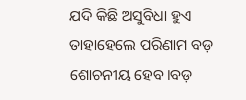ଯଦି କିଛି ଅସୁବିଧା ହୁଏ ତାହାହେଲେ ପରିଣାମ ବଡ଼ ଶୋଚନୀୟ ହେବ।ବଡ଼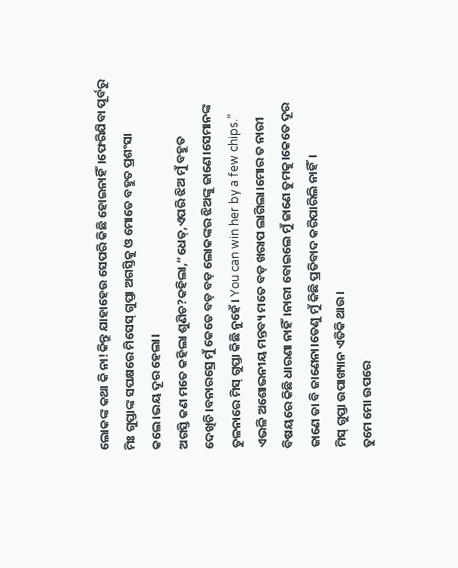ଲୋକଙ୍କ କଥା କି ନା!କିନ୍ତୁ ଯାହାହେଉ ସେପରି କିଛି ହୋଇନାହିଁ।ଫେରିଯିବା ପୂର୍ବରୁ ମିଃ ଗୁପ୍ତାଙ୍କ ସପକ୍ଷରେ ମିସେସ୍ ଗୁପ୍ତା ଅଗସ୍ତିକୁ ଓ ମୋତେ ବହୁତ ପ୍ରଶଂସା କଲେ।ଭୟ ଦୂର ହେଲା।
ଅଗସ୍ତି କଣ ମତେ କହିଲା ଶୁଣିଚ?କହିଲା,“ଧେତ୍,ଏପରି ଝିଅ ମୁଁ ବହୁତ ଦେଖିଚି।ବନାରସ୍ରେ ମୁଁ କେତେ ବଡ଼ ବଡ଼ ଲୋକଙ୍କର ଝିଅଙ୍କୁ ଜାଣେ।ସେମାନଙ୍କ ତୁଳନାରେ ମିସ୍ ଗୁପ୍ତା କିଛି ନୁହେଁ। You can win her by a few chips.”
ଏଭଳି ଅଶୋଭନୀୟ ମନ୍ତବ୍ୟ ମତେ ବଡ଼ ଖରାପ ଲାଗିଲା।ମୋର ତ ନାରୀ ବିଷୟରେ କିଛି ଧାରଣା ନାହିଁ।ନାରୀ ବୋଇଲେ ମୁଁ ଜାଣେ ତୁମକୁ।କେତେ ଦୂର ଜାଣେ ତା ବି ଜାଣେନା।ତେଣୁ ମୁଁ କିଛି ପ୍ରତିବାଦ କରିପାରିଲି ନାହିଁ।
ମିସ୍ ଗୁପ୍ତା ଉପାଖ୍ୟାନ ଏତିକି ଥାଉ।
ତୁମେ ମୋ ଉପରେ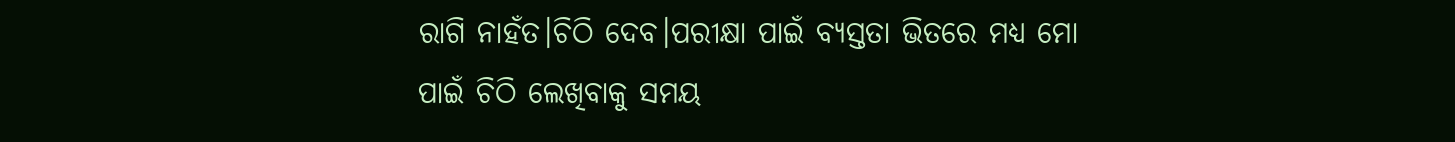ରାଗି ନାହଁତ।ଚିଠି ଦେବ।ପରୀକ୍ଷା ପାଇଁ ବ୍ୟସ୍ତତା ଭିତରେ ମଧ୍ୟ ମୋ ପାଇଁ ଚିଠି ଲେଖିବାକୁ ସମୟ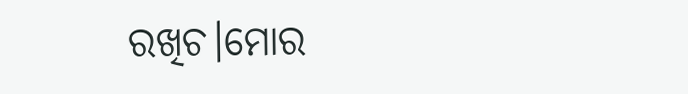ରଖିଚ।ମୋର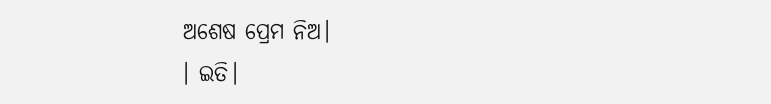ଅଶେଷ ପ୍ରେମ ନିଅ।
। ଇତି।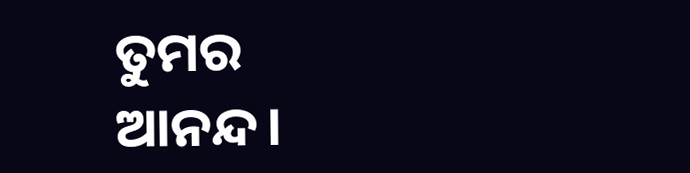ତୁମର ଆନନ୍ଦ।